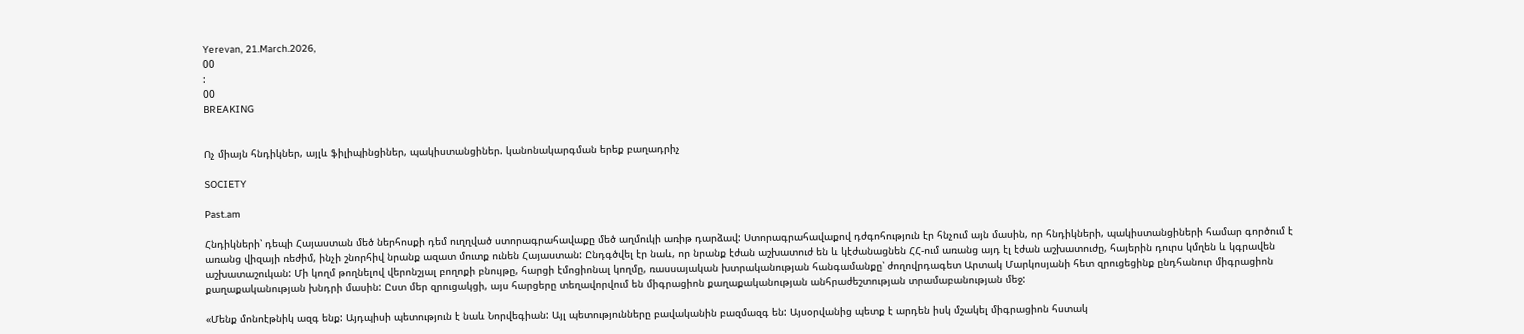Yerevan, 21.March.2026,
00
:
00
BREAKING


Ոչ միայն հնդիկներ, այլև ֆիլիպինցիներ, պակիստանցիներ. կանոնակարգման երեք բաղադրիչ

SOCIETY

Past.am

Հնդիկների՝ դեպի Հայաստան մեծ ներհոսքի դեմ ուղղված ստորագրահավաքը մեծ աղմուկի առիթ դարձավ: Ստորագրահավաքով դժգոհություն էր հնչում այն մասին, որ հնդիկների, պակիստանցիների համար գործում է առանց վիզայի ռեժիմ, ինչի շնորհիվ նրանք ազատ մուտք ունեն Հայաստան: Ընդգծվել էր նաև, որ նրանք էժան աշխատուժ են և կէժանացնեն ՀՀ-ում առանց այդ էլ էժան աշխատուժը, հայերին դուրս կմղեն և կգրավեն աշխատաշուկան: Մի կողմ թողնելով վերոնշյալ բողոքի բնույթը, հարցի էմոցիոնալ կողմը, ռասսայական խտրականության հանգամանքը՝ ժողովրդագետ Արտակ Մարկոսյանի հետ զրուցեցինք ընդհանուր միգրացիոն քաղաքականության խնդրի մասին: Ըստ մեր զրուցակցի, այս հարցերը տեղավորվում են միգրացիոն քաղաքականության անհրաժեշտության տրամաբանության մեջ:

«Մենք մոնոէթնիկ ազգ ենք: Այդպիսի պետություն է նաև Նորվեգիան: Այլ պետությունները բավականին բազմազգ են: Այսօրվանից պետք է արդեն իսկ մշակել միգրացիոն հստակ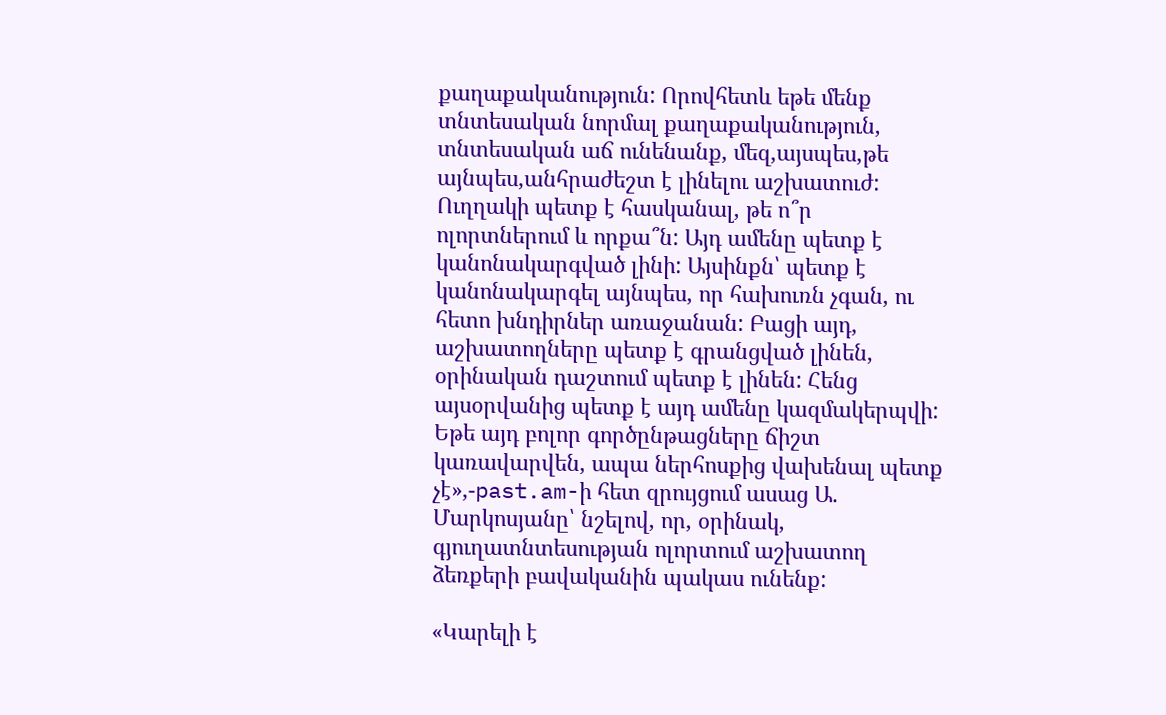քաղաքականություն: Որովհետև եթե մենք տնտեսական նորմալ քաղաքականություն, տնտեսական աճ ունենանք, մեզ,այսպես,թե այնպես,անհրաժեշտ է լինելու աշխատուժ: Ուղղակի պետք է հասկանալ, թե ո՞ր ոլորտներում և որքա՞ն: Այդ ամենը պետք է կանոնակարգված լինի: Այսինքն՝ պետք է կանոնակարգել այնպես, որ հախուռն չգան, ու հետո խնդիրներ առաջանան: Բացի այդ, աշխատողները պետք է գրանցված լինեն, օրինական դաշտում պետք է լինեն: Հենց այսօրվանից պետք է այդ ամենը կազմակերպվի: Եթե այդ բոլոր գործընթացները ճիշտ կառավարվեն, ապա ներհոսքից վախենալ պետք չէ»,-past.am-ի հետ զրույցում ասաց Ա. Մարկոսյանը՝ նշելով, որ, օրինակ, գյուղատնտեսության ոլորտում աշխատող ձեռքերի բավականին պակաս ունենք:

«Կարելի է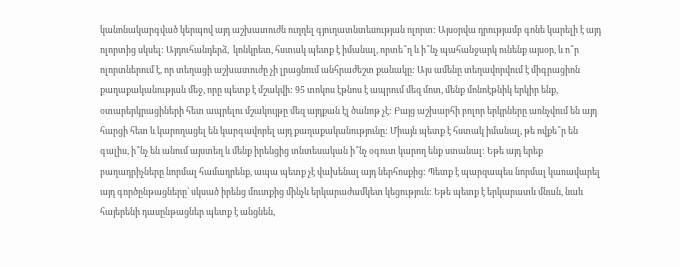կանոնակարգված կերպով այդ աշխատուժն ուղղել գյուղատնտեսության ոլորտ: Այսօրվա դրությամբ գոնե կարելի է այդ ոլորտից սկսել: Այդուհանդերձ,  կոնկրետ, հստակ պետք է իմանալ, որտե՞ղ և ի՞նչ պահանջարկ ունենք այսօր, և ո՞ր ոլորտներում է, որ տեղացի աշխատուժը չի լրացնում անհրաժեշտ քանակը: Այս ամենը տեղավորվում է միգրացիոն քաղաքականության մեջ, որը պետք է մշակվի: 95 տոկոս էթնոս է ապրում մեզ մոտ, մենք մոնոէթնիկ երկիր ենք, օտարերկրացիների հետ ապրելու մշակույթը մեզ այդքան էլ ծանոթ չէ: Բայց աշխարհի բոլոր երկրները առնչվում են այդ հարցի հետ և կարողացել են կարգավորել այդ քաղաքականությունը: Միայն պետք է հստակ իմանալ, թե ովքե՞ր են գալիս, ի՞նչ են անում այստեղ և մենք իրենցից տնտեսական ի՞նչ օգուտ կարող ենք ստանալ: Եթե այդ երեք բաղադրիչները նորմալ համադրենք, ապա պետք չէ վախենալ այդ ներհոսքից: Պետք է պարզապես նորմալ կառավարել այդ գործընթացները՝ սկսած իրենց մուտքից մինչև երկարաժամկետ կեցություն: Եթե պետք է երկարատև մնան, նաև հայերենի դասընթացներ պետք է անցնեն,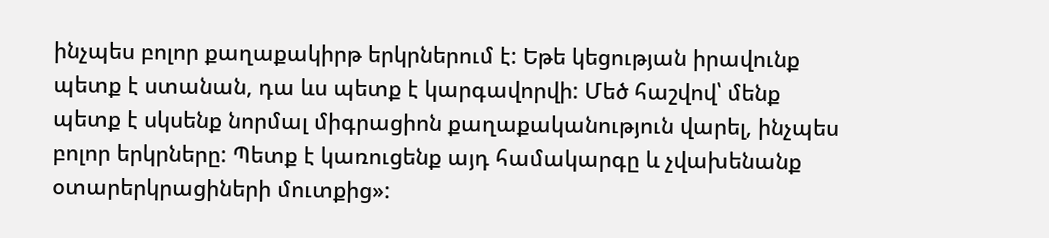ինչպես բոլոր քաղաքակիրթ երկրներում է: Եթե կեցության իրավունք պետք է ստանան, դա ևս պետք է կարգավորվի: Մեծ հաշվով՝ մենք պետք է սկսենք նորմալ միգրացիոն քաղաքականություն վարել, ինչպես բոլոր երկրները: Պետք է կառուցենք այդ համակարգը և չվախենանք օտարերկրացիների մուտքից»: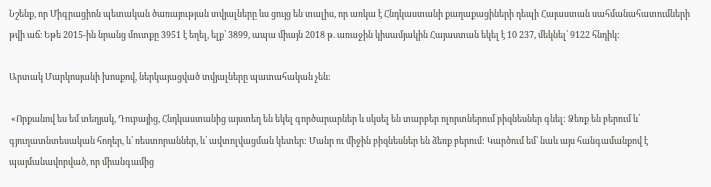Նշենք, որ Միգրացիոն պետական ծառայության տվյալները ևս ցույց են տալիս, որ առկա է Հնդկաստանի քաղաքացիների դեպի Հայաստան սահմանահատումների թվի աճ։ Եթե 2015-ին նրանց մուտքը 3951 է եղել, ելք՝ 3899, ապա միայն 2018 թ. առաջին կիսամյակին Հայաստան եկել է 10 237, մեկնել՝ 9122 հնդիկ:

Արտակ Մարկոսյանի խոսքով, ներկայացված տվյալները պատահական չեն:

 «Որքանով ես եմ տեղյակ, Դուբայից, Հնդկաստանից այստեղ են եկել գործարարներ և սկսել են տարբեր ոլորտներում բիզնեսներ գնել: Ձեռք են բերում և՛ գյուղատնտեսական հողեր, և՛ ռեստորաններ, և՛ ավտոլվացման կետեր: Մանր ու միջին բիզնեսներ են ձեռք բերում: Կարծում եմ՝ նաև այս հանգամանքով է պայմանավորված, որ միանգամից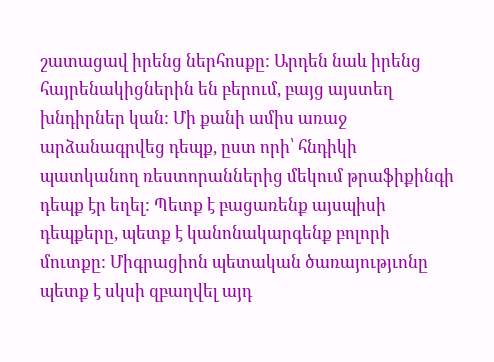շատացավ իրենց ներհոսքը: Արդեն նաև իրենց հայրենակիցներին են բերում, բայց այստեղ խնդիրներ կան: Մի քանի ամիս առաջ արձանագրվեց դեպք, ըստ որի՝ հնդիկի պատկանող ռեստորաններից մեկում թրաֆիքինգի դեպք էր եղել: Պետք է բացառենք այսպիսի դեպքերը, պետք է կանոնակարգենք բոլորի մուտքը: Միգրացիոն պետական ծառայությւոնը պետք է սկսի զբաղվել այդ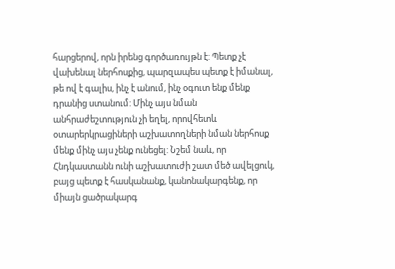հարցերով, որն իրենց գործառույթն է: Պետք չէ վախենալ ներհոսքից, պարզապես պետք է իմանալ, թե ով է գալիս, ինչ է անում, ինչ օգուտ ենք մենք դրանից ստանում: Մինչ այս նման անհրաժեշտություն չի եղել, որովհետև օտարերկրացիների աշխատողների նման ներհոսք մենք մինչ այս չենք ունեցել: Նշեմ նաև, որ Հնդկաստանն ունի աշխատուժի շատ մեծ ավելցուկ, բայց պետք է հասկանանք, կանոնակարգենք, որ միայն ցածրակարգ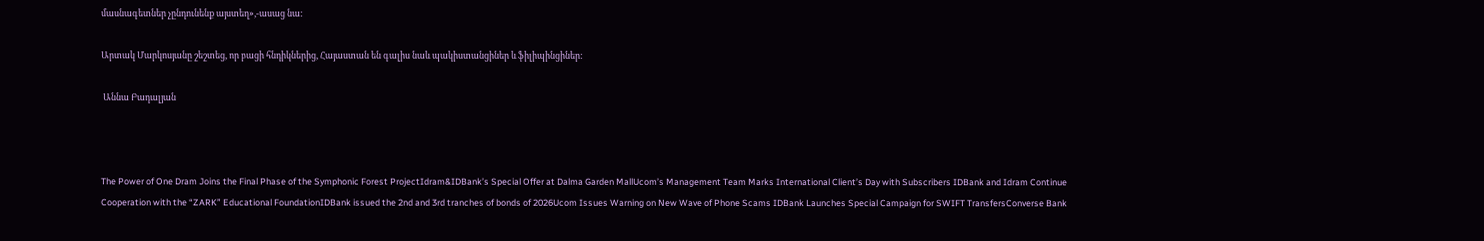մասնագետներ չընդունենք այստեղ»,-ասաց նա:

Արտակ Մարկոսյանը շեշտեց, որ բացի հնդիկներից, Հայաստան են գալիս նաև պակիստանցիներ և ֆիլիպինցիներ:

 Աննա Բադալյան



The Power of One Dram Joins the Final Phase of the Symphonic Forest ProjectIdram&IDBank’s Special Offer at Dalma Garden MallUcom’s Management Team Marks International Client’s Day with Subscribers IDBank and Idram Continue Cooperation with the “ZARK” Educational FoundationIDBank issued the 2nd and 3rd tranches of bonds of 2026Ucom Issues Warning on New Wave of Phone Scams IDBank Launches Special Campaign for SWIFT TransfersConverse Bank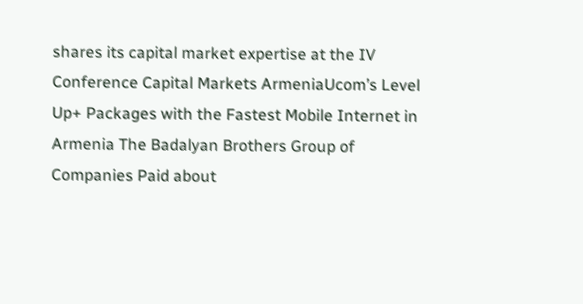shares its capital market expertise at the IV Conference Capital Markets ArmeniaUcom’s Level Up+ Packages with the Fastest Mobile Internet in Armenia The Badalyan Brothers Group of Companies Paid about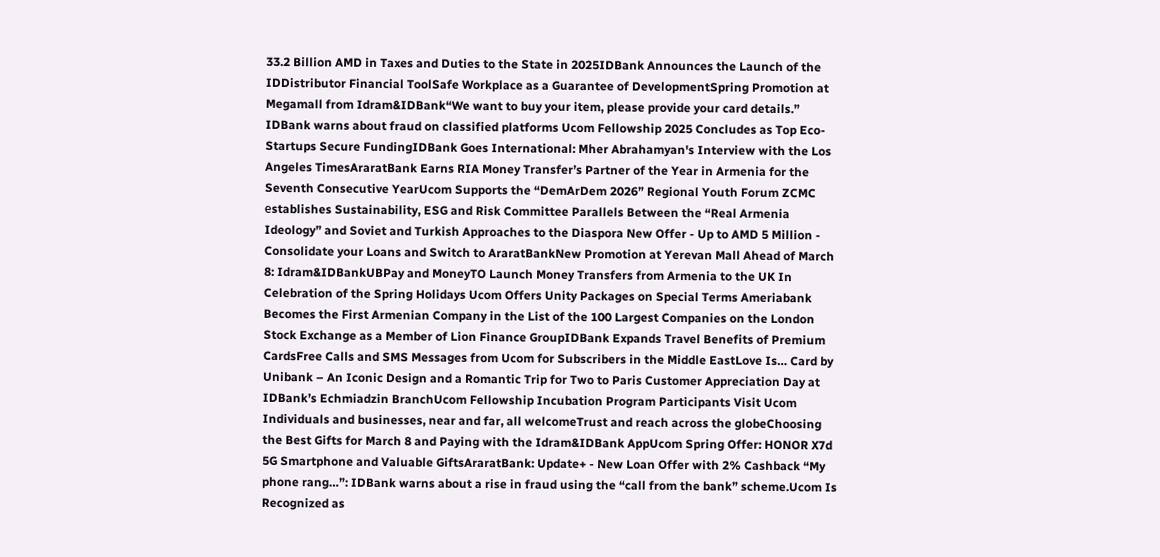33.2 Billion AMD in Taxes and Duties to the State in 2025IDBank Announces the Launch of the IDDistributor Financial ToolSafe Workplace as a Guarantee of DevelopmentSpring Promotion at Megamall from Idram&IDBank“We want to buy your item, please provide your card details.” IDBank warns about fraud on classified platforms Ucom Fellowship 2025 Concludes as Top Eco-Startups Secure FundingIDBank Goes International: Mher Abrahamyan's Interview with the Los Angeles TimesAraratBank Earns RIA Money Transfer’s Partner of the Year in Armenia for the Seventh Consecutive YearUcom Supports the “DemArDem 2026” Regional Youth Forum ZCMC еstablishes Sustainability, ESG and Risk Committee Parallels Between the “Real Armenia Ideology” and Soviet and Turkish Approaches to the Diaspora New Offer - Up to AMD 5 Million - Consolidate your Loans and Switch to AraratBankNew Promotion at Yerevan Mall Ahead of March 8: Idram&IDBankUBPay and MoneyTO Launch Money Transfers from Armenia to the UK In Celebration of the Spring Holidays Ucom Offers Unity Packages on Special Terms Ameriabank Becomes the First Armenian Company in the List of the 100 Largest Companies on the London Stock Exchange as a Member of Lion Finance GroupIDBank Expands Travel Benefits of Premium CardsFree Calls and SMS Messages from Ucom for Subscribers in the Middle EastLove Is… Card by Unibank – An Iconic Design and a Romantic Trip for Two to Paris Customer Appreciation Day at IDBank’s Echmiadzin BranchUcom Fellowship Incubation Program Participants Visit Ucom Individuals and businesses, near and far, all welcomeTrust and reach across the globeChoosing the Best Gifts for March 8 and Paying with the Idram&IDBank AppUcom Spring Offer: HONOR X7d 5G Smartphone and Valuable GiftsAraratBank: Update+ - New Loan Offer with 2% Cashback “My phone rang…”: IDBank warns about a rise in fraud using the “call from the bank” scheme.Ucom Is Recognized as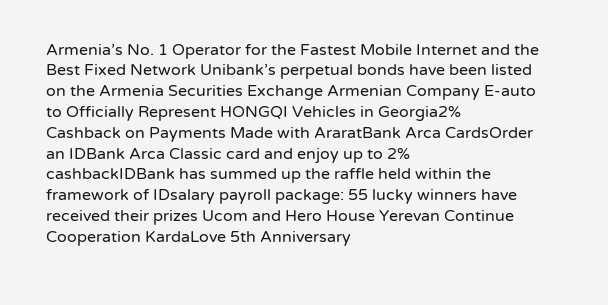Armenia’s No. 1 Operator for the Fastest Mobile Internet and the Best Fixed Network Unibank’s perpetual bonds have been listed on the Armenia Securities Exchange Armenian Company E-auto to Officially Represent HONGQI Vehicles in Georgia2% Cashback on Payments Made with AraratBank Arca CardsOrder an IDBank Arca Classic card and enjoy up to 2% cashbackIDBank has summed up the raffle held within the framework of IDsalary payroll package: 55 lucky winners have received their prizes Ucom and Hero House Yerevan Continue Cooperation KardaLove 5th Anniversary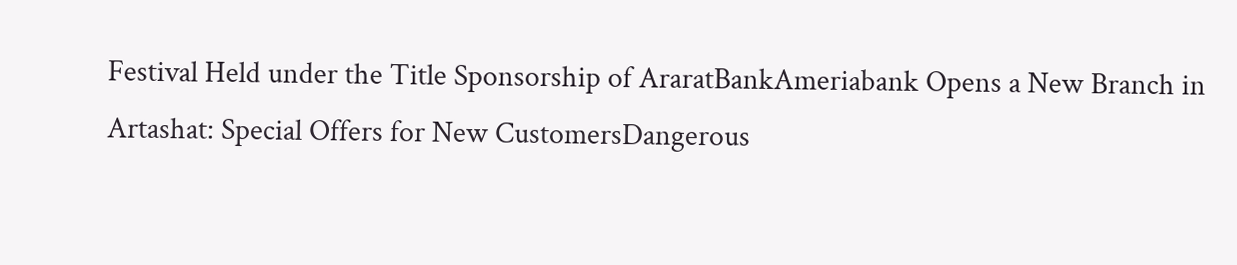Festival Held under the Title Sponsorship of AraratBankAmeriabank Opens a New Branch in Artashat: Special Offers for New CustomersDangerous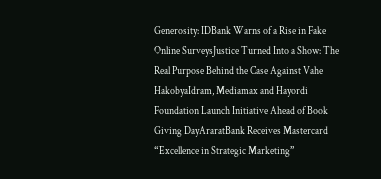Generosity: IDBank Warns of a Rise in Fake Online SurveysJustice Turned Into a Show: The Real Purpose Behind the Case Against Vahe HakobyaIdram, Mediamax and Hayordi Foundation Launch Initiative Ahead of Book Giving DayAraratBank Receives Mastercard “Excellence in Strategic Marketing”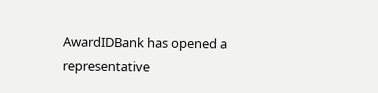AwardIDBank has opened a representative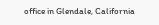office in Glendale, California